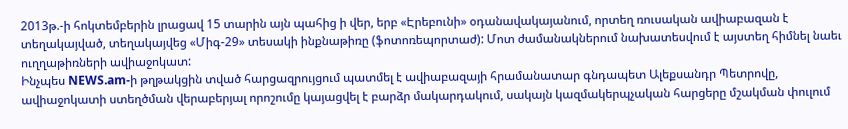2013թ.-ի հոկտեմբերին լրացավ 15 տարին այն պահից ի վեր, երբ «Էրեբունի» օդանավակայանում, որտեղ ռուսական ավիաբազան է տեղակայված, տեղակայվեց «Միգ-29» տեսակի ինքնաթիռը (ֆոտոռեպորտաժ): Մոտ ժամանակներում նախատեսվում է այստեղ հիմնել նաեւ ուղղաթիռների ավիաջոկատ:
Ինչպես NEWS.am-ի թղթակցին տված հարցազրույցում պատմել է ավիաբազայի հրամանատար գնդապետ Ալեքսանդր Պետրովը, ավիաջոկատի ստեղծման վերաբերյալ որոշումը կայացվել է բարձր մակարդակում, սակայն կազմակերպչական հարցերը մշակման փուլում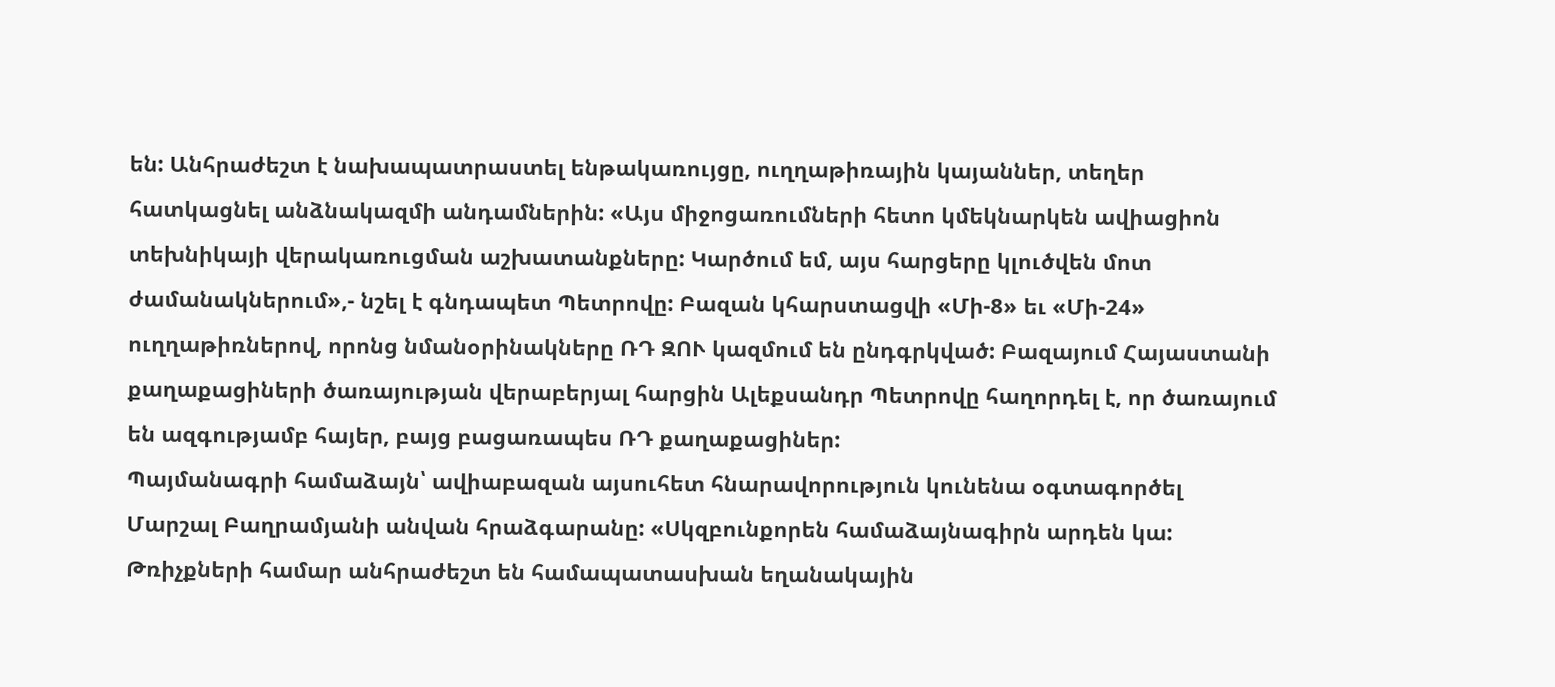են: Անհրաժեշտ է նախապատրաստել ենթակառույցը, ուղղաթիռային կայաններ, տեղեր հատկացնել անձնակազմի անդամներին: «Այս միջոցառումների հետո կմեկնարկեն ավիացիոն տեխնիկայի վերակառուցման աշխատանքները: Կարծում եմ, այս հարցերը կլուծվեն մոտ ժամանակներում»,- նշել է գնդապետ Պետրովը: Բազան կհարստացվի «Մի-8» եւ «Մի-24» ուղղաթիռներով, որոնց նմանօրինակները ՌԴ ԶՈՒ կազմում են ընդգրկված: Բազայում Հայաստանի քաղաքացիների ծառայության վերաբերյալ հարցին Ալեքսանդր Պետրովը հաղորդել է, որ ծառայում են ազգությամբ հայեր, բայց բացառապես ՌԴ քաղաքացիներ:
Պայմանագրի համաձայն՝ ավիաբազան այսուհետ հնարավորություն կունենա օգտագործել Մարշալ Բաղրամյանի անվան հրաձգարանը: «Սկզբունքորեն համաձայնագիրն արդեն կա: Թռիչքների համար անհրաժեշտ են համապատասխան եղանակային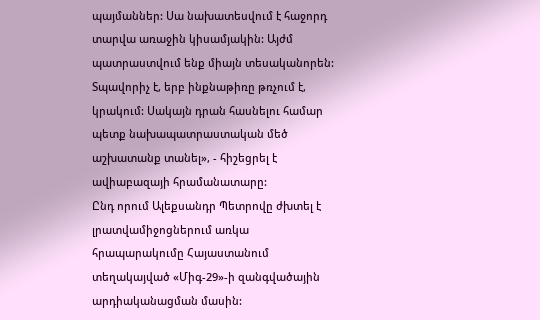պայմաններ: Սա նախատեսվում է հաջորդ տարվա առաջին կիսամյակին: Այժմ պատրաստվում ենք միայն տեսականորեն: Տպավորիչ է, երբ ինքնաթիռը թռչում է, կրակում: Սակայն դրան հասնելու համար պետք նախապատրաստական մեծ աշխատանք տանել», - հիշեցրել է ավիաբազայի հրամանատարը:
Ընդ որում Ալեքսանդր Պետրովը ժխտել է լրատվամիջոցներում առկա հրապարակումը Հայաստանում տեղակայված «Միգ-29»-ի զանգվածային արդիականացման մասին: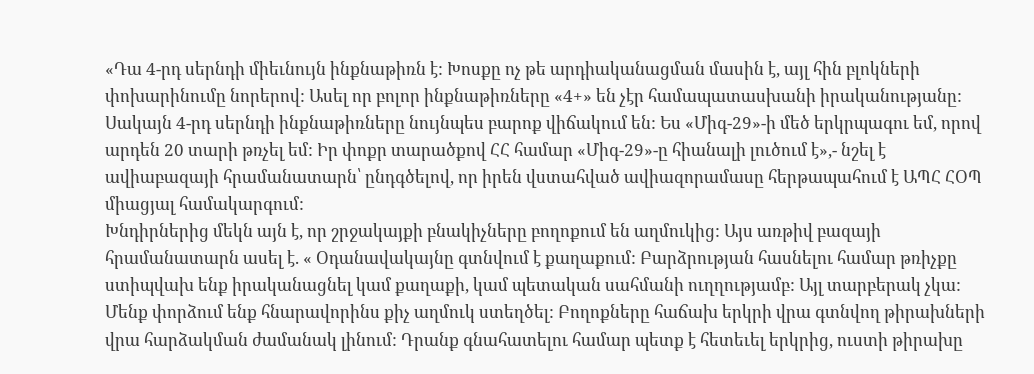«Դա 4-րդ սերնդի միեւնույն ինքնաթիռն է: Խոսքը ոչ թե արդիականացման մասին է, այլ հին բլոկների փոխարինումը նորերով: Ասել որ բոլոր ինքնաթիռները «4+» են չէր համապատասխանի իրականությանը: Սակայն 4-րդ սերնդի ինքնաթիռները նույնպես բարոք վիճակում են: Ես «Միգ-29»-ի մեծ երկրպագու եմ, որով արդեն 20 տարի թռչել եմ: Իր փոքր տարածքով ՀՀ համար «Միգ-29»-ը հիանալի լուծում է»,- նշել է ավիաբազայի հրամանատարն՝ ընդգծելով, որ իրեն վստահված ավիազորամասը հերթապահում է ԱՊՀ ՀՕՊ միացյալ համակարգում:
Խնդիրներից մեկն այն է, որ շրջակայքի բնակիչները բողոքում են աղմուկից: Այս առթիվ բազայի հրամանատարն ասել է. « Օդանավակայնը գտնվում է քաղաքում: Բարձրության հասնելու համար թռիչքը ստիպվախ ենք իրականացնել կամ քաղաքի, կամ պետական սահմանի ուղղությամբ: Այլ տարբերակ չկա: Մենք փորձում ենք հնարավորինս քիչ աղմուկ ստեղծել: Բողոքները հաճախ երկրի վրա գտնվող թիրախների վրա հարձակման ժամանակ լինում: Դրանք գնահատելու համար պետք է հետեւել երկրից, ուստի թիրախը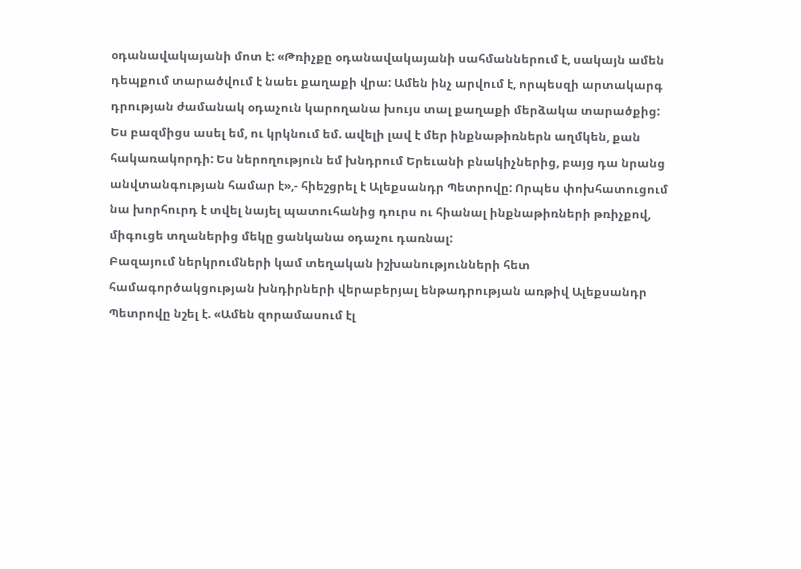օդանավակայանի մոտ է: «Թռիչքը օդանավակայանի սահմաններում է, սակայն ամեն դեպքում տարածվում է նաեւ քաղաքի վրա: Ամեն ինչ արվում է, որպեսզի արտակարգ դրության ժամանակ օդաչուն կարողանա խույս տալ քաղաքի մերձակա տարածքից: Ես բազմիցս ասել եմ, ու կրկնում եմ. ավելի լավ է մեր ինքնաթիռներն աղմկեն, քան հակառակորդի: Ես ներողություն եմ խնդրում Երեւանի բնակիչներից, բայց դա նրանց անվտանգության համար է»,- հիեշցրել է Ալեքսանդր Պետրովը: Որպես փոխհատուցում նա խորհուրդ է տվել նայել պատուհանից դուրս ու հիանալ ինքնաթիռների թռիչքով, միգուցե տղաներից մեկը ցանկանա օդաչու դառնալ:
Բազայում ներկրումների կամ տեղական իշխանությունների հետ համագործակցության խնդիրների վերաբերյալ ենթադրության առթիվ Ալեքսանդր Պետրովը նշել է. «Ամեն զորամասում էլ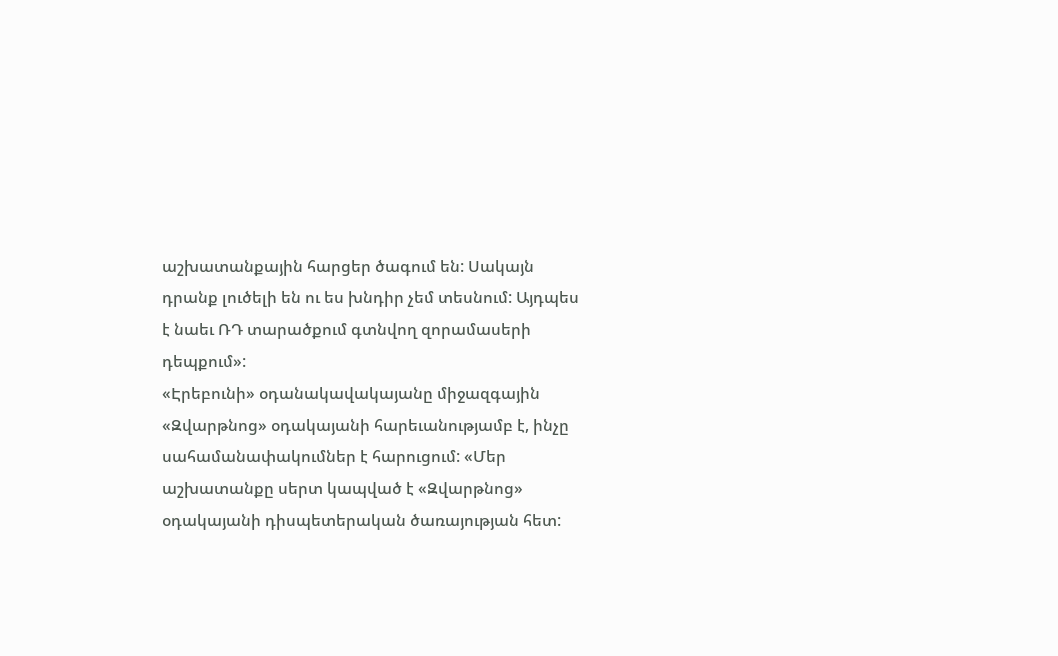աշխատանքային հարցեր ծագում են: Սակայն դրանք լուծելի են ու ես խնդիր չեմ տեսնում: Այդպես է նաեւ ՌԴ տարածքում գտնվող զորամասերի դեպքում»:
«Էրեբունի» օդանակավակայանը միջազգային «Զվարթնոց» օդակայանի հարեւանությամբ է, ինչը սահամանափակումներ է հարուցում: «Մեր աշխատանքը սերտ կապված է «Զվարթնոց» օդակայանի դիսպետերական ծառայության հետ: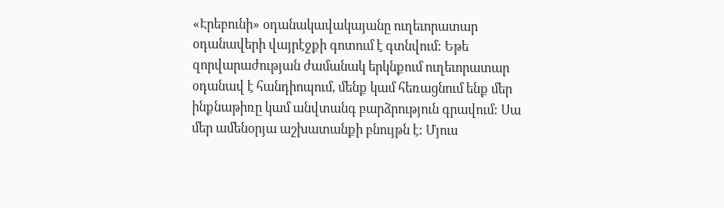«Էրեբունի» օդանակավակայանը ուղեւորատար օդանավերի վայրէջքի գոտում է գտնվում: Եթե զորվարաժության ժամանակ երկնքում ուղեւորատար օդանավ է հանդիոպում, մենք կամ հեռացնում ենք մեր ինքնաթիռը կամ անվտանգ բարձրություն գրավում: Սա մեր ամենօրյա աշխատանքի բնույթն է: Մյուս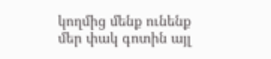կողմից մենք ունենք մեր փակ գոտին այլ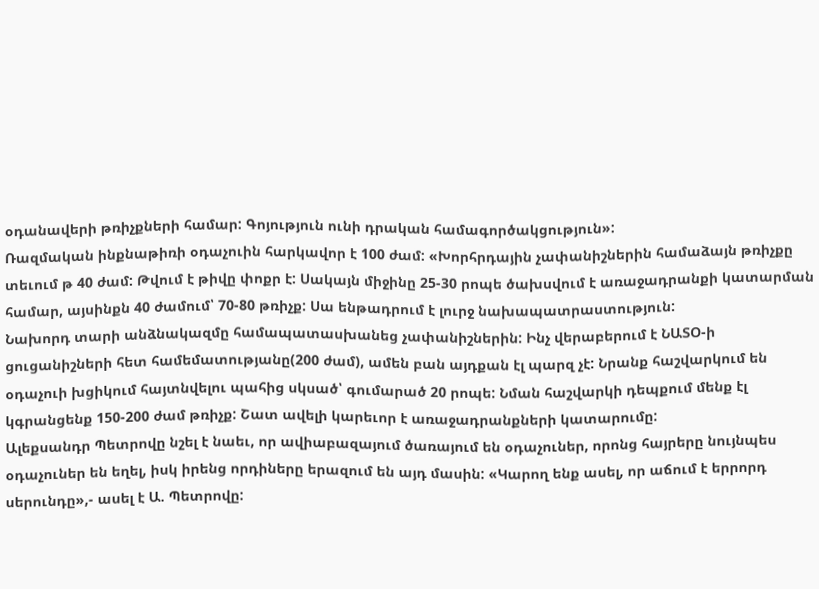օդանավերի թռիչքների համար: Գոյություն ունի դրական համագործակցություն»:
Ռազմական ինքնաթիռի օդաչուին հարկավոր է 100 ժամ: «Խորհրդային չափանիշներին համաձայն թռիչքը տեւում թ 40 ժամ: Թվում է թիվը փոքր է: Սակայն միջինը 25-30 րոպե ծախսվում է առաջադրանքի կատարման համար, այսինքն 40 ժամում՝ 70-80 թռիչք: Սա ենթադրում է լուրջ նախապատրաստություն:
Նախորդ տարի անձնակազմը համապատասխանեց չափանիշներին: Ինչ վերաբերում է ՆԱՏՕ-ի ցուցանիշների հետ համեմատությանը(200 ժամ), ամեն բան այդքան էլ պարզ չէ: Նրանք հաշվարկում են օդաչուի խցիկում հայտնվելու պահից սկսած՝ գումարած 20 րոպե: Նման հաշվարկի դեպքում մենք էլ կգրանցենք 150-200 ժամ թռիչք: Շատ ավելի կարեւոր է առաջադրանքների կատարումը:
Ալեքսանդր Պետրովը նշել է նաեւ, որ ավիաբազայում ծառայում են օդաչուներ, որոնց հայրերը նույնպես օդաչուներ են եղել, իսկ իրենց որդիները երազում են այդ մասին: «Կարող ենք ասել, որ աճում է երրորդ սերունդը»,- ասել է Ա. Պետրովը: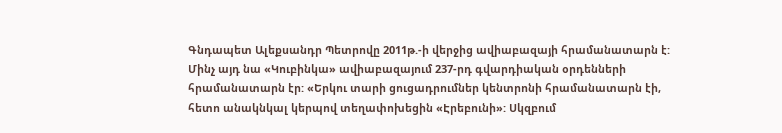Գնդապետ Ալեքսանդր Պետրովը 2011թ.-ի վերջից ավիաբազայի հրամանատարն է: Մինչ այդ նա «Կուբինկա» ավիաբազայում 237-րդ գվարդիական օրդենների հրամանատարն էր: «Երկու տարի ցուցադրումներ կենտրոնի հրամանատարն էի, հետո անակնկալ կերպով տեղափոխեցին «Էրեբունի»: Սկզբում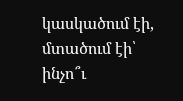կասկածում էի, մտածում էի՝ ինչո՞ւ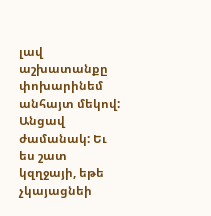լավ աշխատանքը փոխարինեմ անհայտ մեկով: Անցավ ժամանակ: Եւ ես շատ կզղջայի, եթե չկայացնեի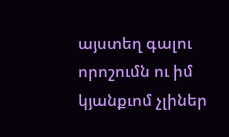այստեղ գալու որոշումն ու իմ կյանքւոմ չլիներ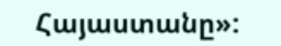Հայաստանը»: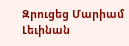Զրուցեց Մարիամ Լեւինան